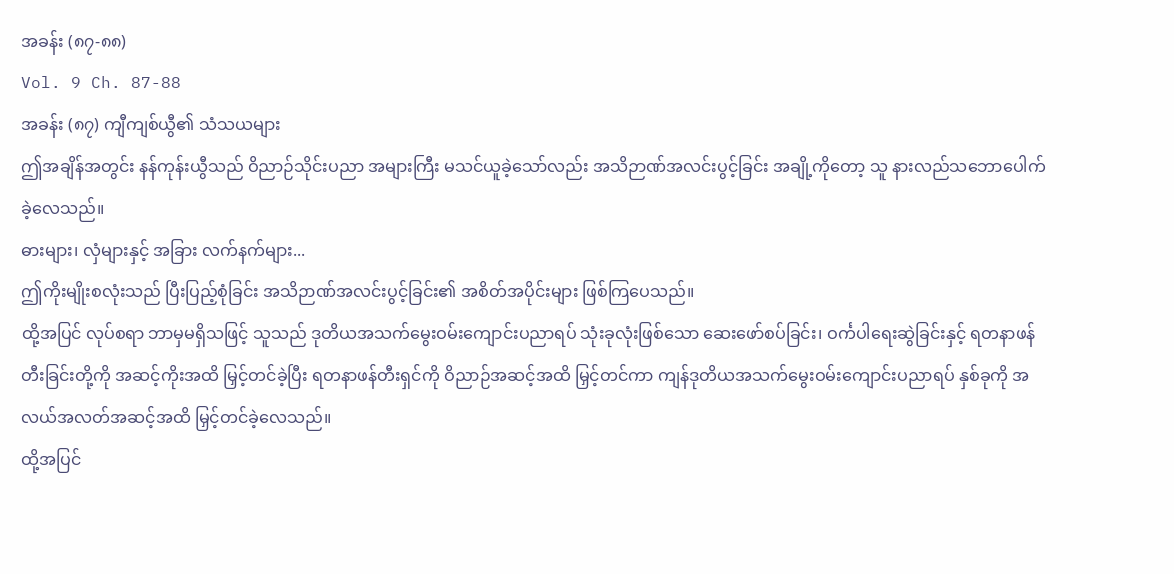အခန်း (၈၇-၈၈)
Vol. 9 Ch. 87-88
အခန်း (၈၇) ကျီကျစ်ယွီ၏ သံသယများ
ဤအချိန်အတွင်း နန်ကုန်းယွီသည် ဝိညာဉ်သိုင်းပညာ အများကြီး မသင်ယူခဲ့သော်လည်း အသိဉာဏ်အလင်းပွင့်ခြင်း အချို့ကိုတော့ သူ နားလည်သဘောပေါက်ခဲ့လေသည်။
ဓားများ၊ လှံများနှင့် အခြား လက်နက်များ...
ဤကိုးမျိုးစလုံးသည် ပြီးပြည့်စုံခြင်း အသိဉာဏ်အလင်းပွင့်ခြင်း၏ အစိတ်အပိုင်းများ ဖြစ်ကြပေသည်။
ထို့အပြင် လုပ်စရာ ဘာမှမရှိသဖြင့် သူသည် ဒုတိယအသက်မွေးဝမ်းကျောင်းပညာရပ် သုံးခုလုံးဖြစ်သော ဆေးဖော်စပ်ခြင်း၊ ဝင်္ကပါရေးဆွဲခြင်းနှင့် ရတနာဖန်တီးခြင်းတို့ကို အဆင့်ကိုးအထိ မြှင့်တင်ခဲ့ပြီး ရတနာဖန်တီးရှင်ကို ဝိညာဉ်အဆင့်အထိ မြှင့်တင်ကာ ကျန်ဒုတိယအသက်မွေးဝမ်းကျောင်းပညာရပ် နှစ်ခုကို အလယ်အလတ်အဆင့်အထိ မြှင့်တင်ခဲ့လေသည်။
ထို့အပြင်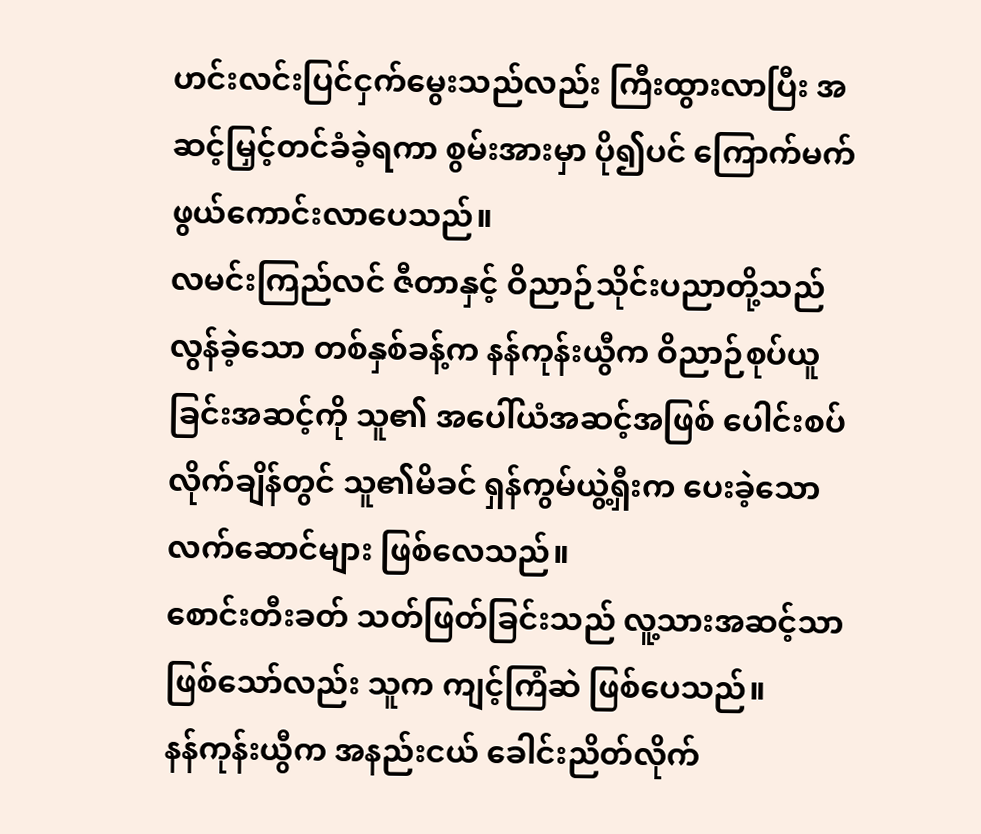ဟင်းလင်းပြင်ငှက်မွေးသည်လည်း ကြီးထွားလာပြီး အဆင့်မြှင့်တင်ခံခဲ့ရကာ စွမ်းအားမှာ ပို၍ပင် ကြောက်မက်ဖွယ်ကောင်းလာပေသည်။
လမင်းကြည်လင် ဇီတာနှင့် ဝိညာဉ်သိုင်းပညာတို့သည် လွန်ခဲ့သော တစ်နှစ်ခန့်က နန်ကုန်းယွီက ဝိညာဉ်စုပ်ယူခြင်းအဆင့်ကို သူ၏ အပေါ်ယံအဆင့်အဖြစ် ပေါင်းစပ်လိုက်ချိန်တွင် သူ၏မိခင် ရှန်ကွမ်ယွဲ့ရှီးက ပေးခဲ့သော လက်ဆောင်များ ဖြစ်လေသည်။
စောင်းတီးခတ် သတ်ဖြတ်ခြင်းသည် လူ့သားအဆင့်သာ ဖြစ်သော်လည်း သူက ကျင့်ကြံဆဲ ဖြစ်ပေသည်။
နန်ကုန်းယွီက အနည်းငယ် ခေါင်းညိတ်လိုက်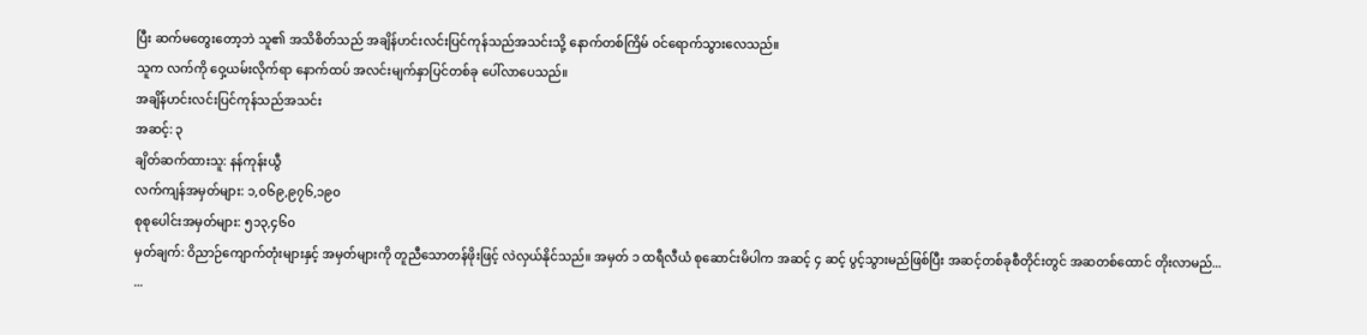ပြီး ဆက်မတွေးတော့ဘဲ သူ၏ အသိစိတ်သည် အချိန်ဟင်းလင်းပြင်ကုန်သည်အသင်းသို့ နောက်တစ်ကြိမ် ဝင်ရောက်သွားလေသည်။
သူက လက်ကို ဝှေ့ယမ်းလိုက်ရာ နောက်ထပ် အလင်းမျက်နှာပြင်တစ်ခု ပေါ်လာပေသည်။
အချိန်ဟင်းလင်းပြင်ကုန်သည်အသင်း
အဆင့်: ၃
ချိတ်ဆက်ထားသူ: နန်ကုန်းယွီ
လက်ကျန်အမှတ်များ: ၁,၀၆၉,၉၇၆,၁၉၀
စုစုပေါင်းအမှတ်များ: ၅၁၃,၄၆၀
မှတ်ချက်: ဝိညာဉ်ကျောက်တုံးများနှင့် အမှတ်များကို တူညီသောတန်ဖိုးဖြင့် လဲလှယ်နိုင်သည်။ အမှတ် ၁ ထရီလီယံ စုဆောင်းမိပါက အဆင့် ၄ ဆင့် ပွင့်သွားမည်ဖြစ်ပြီး အဆင့်တစ်ခုစီတိုင်းတွင် အဆတစ်ထောင် တိုးလာမည်...
...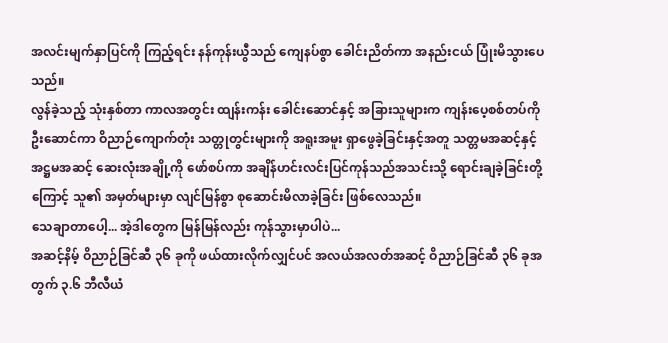အလင်းမျက်နှာပြင်ကို ကြည့်ရင်း နန်ကုန်းယွီသည် ကျေနပ်စွာ ခေါင်းညိတ်ကာ အနည်းငယ် ပြုံးမိသွားပေသည်။
လွန်ခဲ့သည့် သုံးနှစ်တာ ကာလအတွင်း ထျန်းကန်း ခေါင်းဆောင်နှင့် အခြားသူများက ကျန်းပေ့စစ်တပ်ကို ဦးဆောင်ကာ ဝိညာဉ်ကျောက်တုံး သတ္တုတွင်းများကို အရူးအမူး ရှာဖွေခဲ့ခြင်းနှင့်အတူ သတ္တမအဆင့်နှင့် အဋ္ဌမအဆင့် ဆေးလုံးအချို့ကို ဖော်စပ်ကာ အချိန်ဟင်းလင်းပြင်ကုန်သည်အသင်းသို့ ရောင်းချခဲ့ခြင်းတို့ကြောင့် သူ၏ အမှတ်များမှာ လျင်မြန်စွာ စုဆောင်းမိလာခဲ့ခြင်း ဖြစ်လေသည်။
သေချာတာပေါ့... အဲ့ဒါတွေက မြန်မြန်လည်း ကုန်သွားမှာပါပဲ...
အဆင့်နိမ့် ဝိညာဉ်ခြင်ဆီ ၃၆ ခုကို ဖယ်ထားလိုက်လျှင်ပင် အလယ်အလတ်အဆင့် ဝိညာဉ်ခြင်ဆီ ၃၆ ခုအတွက် ၃.၆ ဘီလီယံ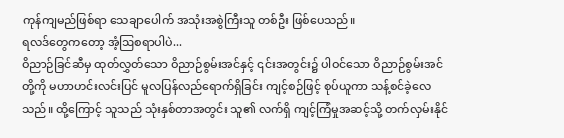ကုန်ကျမည်ဖြစ်ရာ သေချာပေါက် အသုံးအစွဲကြီးသူ တစ်ဦး ဖြစ်ပေသည်။
ရလဒ်တွေကတော့ အံ့ဩစရာပါပဲ...
ဝိညာဉ်ခြင်ဆီမှ ထုတ်လွှတ်သော ဝိညာဉ်စွမ်းအင်နှင့် ၎င်းအတွင်း၌ ပါဝင်သော ဝိညာဉ်စွမ်းအင်တို့ကို မဟာဟင်းလင်းပြင် မူလပြန်လည်ရောက်ရှိခြင်း ကျင့်စဉ်ဖြင့် စုပ်ယူကာ သန့်စင်ခဲ့လေသည်။ ထို့ကြောင့် သူသည် သုံးနှစ်တာအတွင်း သူ၏ လက်ရှိ ကျင့်ကြံမှုအဆင့်သို့ တက်လှမ်းနိုင်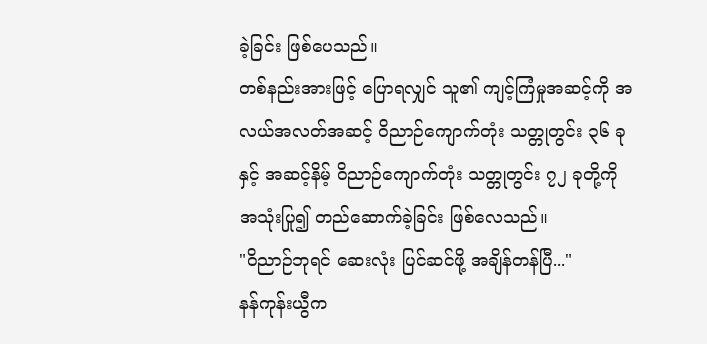ခဲ့ခြင်း ဖြစ်ပေသည်။
တစ်နည်းအားဖြင့် ပြောရလျှင် သူ၏ ကျင့်ကြံမှုအဆင့်ကို အလယ်အလတ်အဆင့် ဝိညာဉ်ကျောက်တုံး သတ္တုတွင်း ၃၆ ခုနှင့် အဆင့်နိမ့် ဝိညာဉ်ကျောက်တုံး သတ္တုတွင်း ၇၂ ခုတို့ကို အသုံးပြု၍ တည်ဆောက်ခဲ့ခြင်း ဖြစ်လေသည်။
"ဝိညာဉ်ဘုရင် ဆေးလုံး ပြင်ဆင်ဖို့ အချိန်တန်ပြီ..."
နန်ကုန်းယွီက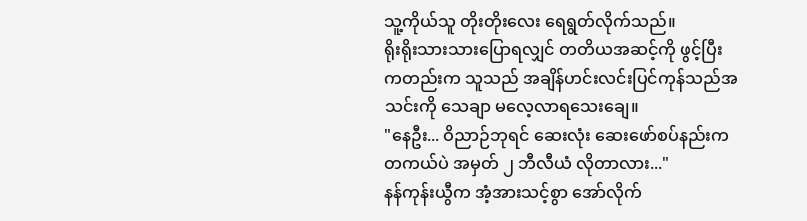သူ့ကိုယ်သူ တိုးတိုးလေး ရေရွတ်လိုက်သည်။
ရိုးရိုးသားသားပြောရလျှင် တတိယအဆင့်ကို ဖွင့်ပြီးကတည်းက သူသည် အချိန်ဟင်းလင်းပြင်ကုန်သည်အသင်းကို သေချာ မလေ့လာရသေးချေ။
"နေဦး... ဝိညာဉ်ဘုရင် ဆေးလုံး ဆေးဖော်စပ်နည်းက တကယ်ပဲ အမှတ် ၂ ဘီလီယံ လိုတာလား..."
နန်ကုန်းယွီက အံ့အားသင့်စွာ အော်လိုက်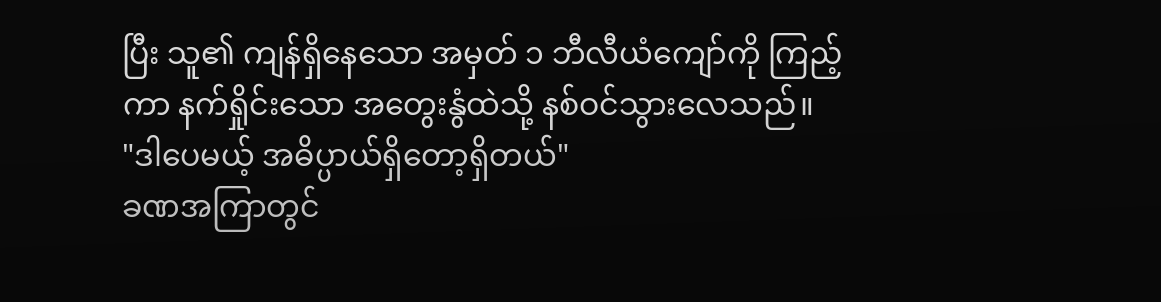ပြီး သူ၏ ကျန်ရှိနေသော အမှတ် ၁ ဘီလီယံကျော်ကို ကြည့်ကာ နက်ရှိုင်းသော အတွေးနွံထဲသို့ နစ်ဝင်သွားလေသည်။
"ဒါပေမယ့် အဓိပ္ပာယ်ရှိတော့ရှိတယ်"
ခဏအကြာတွင်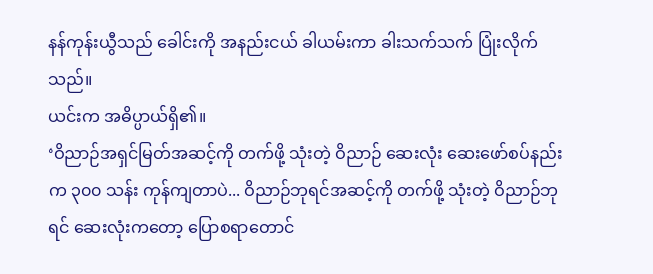နန်ကုန်းယွီသည် ခေါင်းကို အနည်းငယ် ခါယမ်းကာ ခါးသက်သက် ပြုံးလိုက်သည်။
ယင်းက အဓိပ္ပာယ်ရှိ၏။
‘ဝိညာဉ်အရှင်မြတ်အဆင့်ကို တက်ဖို့ သုံးတဲ့ ဝိညာဉ် ဆေးလုံး ဆေးဖော်စပ်နည်းက ၃၀၀ သန်း ကုန်ကျတာပဲ... ဝိညာဉ်ဘုရင်အဆင့်ကို တက်ဖို့ သုံးတဲ့ ဝိညာဉ်ဘုရင် ဆေးလုံးကတော့ ပြောစရာတောင်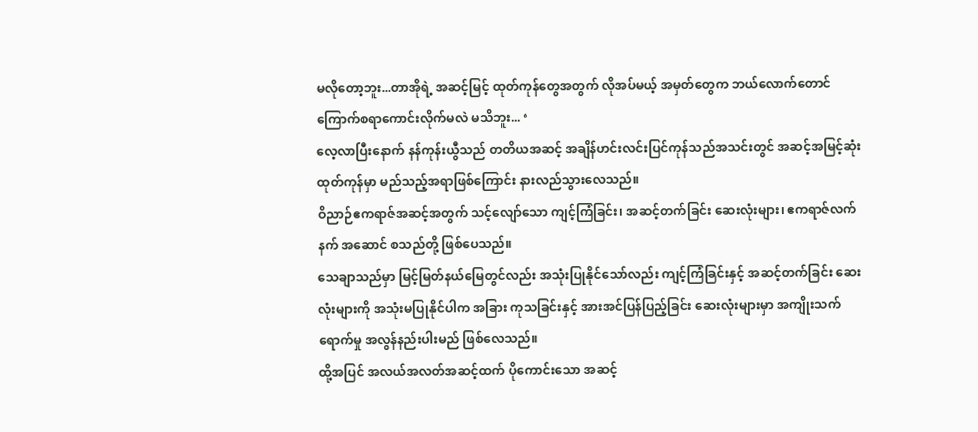မလိုတော့ဘူး...တာအိုရဲ့ အဆင့်မြင့် ထုတ်ကုန်တွေအတွက် လိုအပ်မယ့် အမှတ်တွေက ဘယ်လောက်တောင် ကြောက်စရာကောင်းလိုက်မလဲ မသိဘူး... ‘
လေ့လာပြီးနောက် နန်ကုန်းယွီသည် တတိယအဆင့် အချိန်ဟင်းလင်းပြင်ကုန်သည်အသင်းတွင် အဆင့်အမြင့်ဆုံး ထုတ်ကုန်မှာ မည်သည့်အရာဖြစ်ကြောင်း နားလည်သွားလေသည်။
ဝိညာဉ်ဧကရာဇ်အဆင့်အတွက် သင့်လျော်သော ကျင့်ကြံခြင်း၊ အဆင့်တက်ခြင်း ဆေးလုံးများ၊ ဧကရာဇ်လက်နက် အဆောင် စသည်တို့ ဖြစ်ပေသည်။
သေချာသည်မှာ မြင့်မြတ်နယ်မြေတွင်လည်း အသုံးပြုနိုင်သော်လည်း ကျင့်ကြံခြင်းနှင့် အဆင့်တက်ခြင်း ဆေးလုံးများကို အသုံးမပြုနိုင်ပါက အခြား ကုသခြင်းနှင့် အားအင်ပြန်ပြည့်ခြင်း ဆေးလုံးများမှာ အကျိုးသက်ရောက်မှု အလွန်နည်းပါးမည် ဖြစ်လေသည်။
ထို့အပြင် အလယ်အလတ်အဆင့်ထက် ပိုကောင်းသော အဆင့်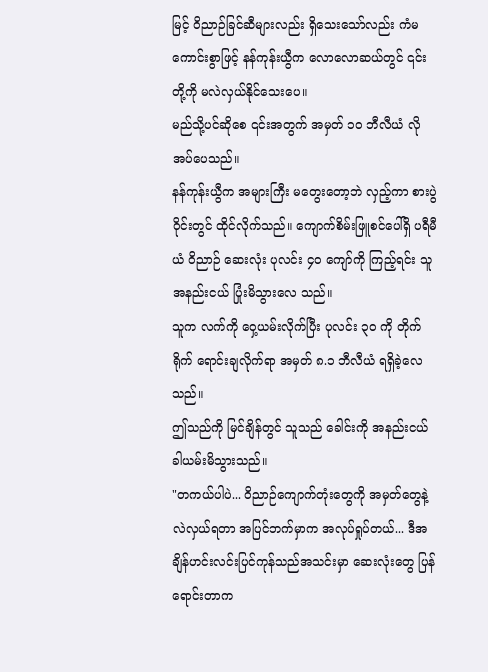မြင့် ဝိညာဉ်ခြင်ဆီများလည်း ရှိသေးသော်လည်း ကံမကောင်းစွာဖြင့် နန်ကုန်းယွီက လောလောဆယ်တွင် ၎င်းတို့ကို မလဲလှယ်နိုင်သေးပေ။
မည်သို့ပင်ဆိုစေ ၎င်းအတွက် အမှတ် ၁၀ ဘီလီယံ လိုအပ်ပေသည်။
နန်ကုန်းယွီက အများကြီး မတွေးတော့ဘဲ လှည့်ကာ စားပွဲဝိုင်းတွင် ထိုင်လိုက်သည်။ ကျောက်စိမ်းဖြူစင်ပေါ်ရှိ ပရီမီယံ ဝိညာဉ် ဆေးလုံး ပုလင်း ၄၀ ကျော်ကို ကြည့်ရင်း သူ အနည်းငယ် ပြုံးမိသွားလေ သည်။
သူက လက်ကို ဝှေ့ယမ်းလိုက်ပြီး ပုလင်း ၃၀ ကို တိုက်ရိုက် ရောင်းချလိုက်ရာ အမှတ် ၈.၁ ဘီလီယံ ရရှိခဲ့လေသည်။
ဤသည်ကို မြင်ချိန်တွင် သူသည် ခေါင်းကို အနည်းငယ် ခါယမ်းမိသွားသည်။
"တကယ်ပါပဲ... ဝိညာဉ်ကျောက်တုံးတွေကို အမှတ်တွေနဲ့ လဲလှယ်ရတာ အပြင်ဘက်မှာက အလုပ်ရှုပ်တယ်... ဒီအချိန်ဟင်းလင်းပြင်ကုန်သည်အသင်းမှာ ဆေးလုံးတွေ ပြန်ရောင်းတာက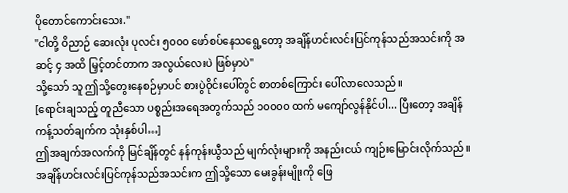ပိုတောင်ကောင်းသေး."
"ငါတို့ ဝိညာဉ် ဆေးလုံး ပုလင်း ၅၀၀၀ ဖော်စပ်နေသရွေ့တော့ အချိန်ဟင်းလင်းပြင်ကုန်သည်အသင်းကို အဆင့် ၄ အထိ မြှင့်တင်တာက အလွယ်လေးပဲ ဖြစ်မှာပဲ"
သို့သော် သူ ဤသို့တွေးနေစဉ်မှာပင် စားပွဲဝိုင်းပေါ်တွင် စာတစ်ကြောင်း ပေါ်လာလေသည်။
[ရောင်းချသည့် တူညီသော ပစ္စည်းအရေအတွက်သည် ၁၀၀၀၀ ထက် မကျော်လွန်နိုင်ပါ... ပြီးတော့ အချိန်ကန့်သတ်ချက်က သုံးနှစ်ပါ…]
ဤအချက်အလက်ကို မြင်ချိန်တွင် နန်ကုန်းယွီသည် မျက်လုံးများကို အနည်းငယ် ကျဉ်းမြောင်းလိုက်သည်။ အချိန်ဟင်းလင်းပြင်ကုန်သည်အသင်းက ဤသို့သော မေးခွန်းမျိုးကို ဖြေ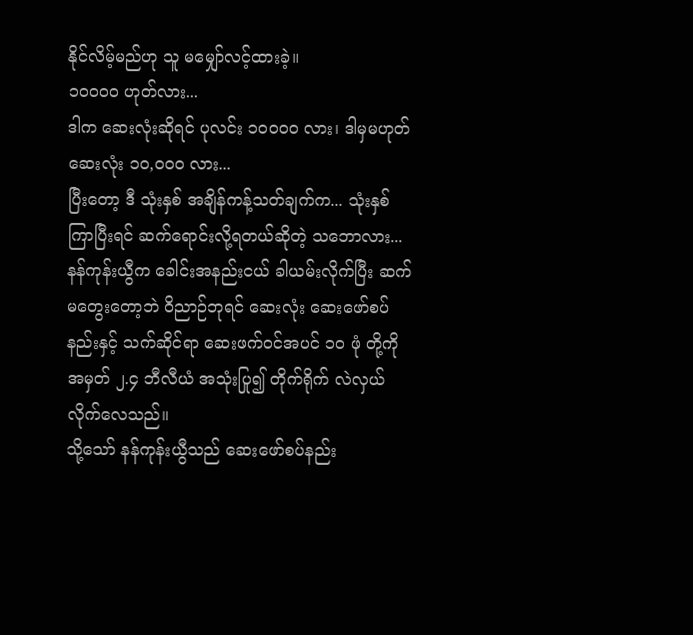နိုင်လိမ့်မည်ဟု သူ မမျှော်လင့်ထားခဲ့။
၁၀၀၀၀ ဟုတ်လား...
ဒါက ဆေးလုံးဆိုရင် ပုလင်း ၁၀၀၀၀ လား၊ ဒါမှမဟုတ် ဆေးလုံး ၁၀,၀၀၀ လား...
ပြီးတော့ ဒီ သုံးနှစ် အချိန်ကန့်သတ်ချက်က... သုံးနှစ်ကြာပြီးရင် ဆက်ရောင်းလို့ရတယ်ဆိုတဲ့ သဘောလား...
နန်ကုန်းယွီက ခေါင်းအနည်းငယ် ခါယမ်းလိုက်ပြီး ဆက်မတွေးတော့ဘဲ ဝိညာဉ်ဘုရင် ဆေးလုံး ဆေးဖော်စပ်နည်းနှင့် သက်ဆိုင်ရာ ဆေးဖက်ဝင်အပင် ၁၀ ဖုံ တို့ကို အမှတ် ၂.၄ ဘီလီယံ အသုံးပြု၍ တိုက်ရိုက် လဲလှယ်လိုက်လေသည်။
သို့သော် နန်ကုန်းယွီသည် ဆေးဖော်စပ်နည်း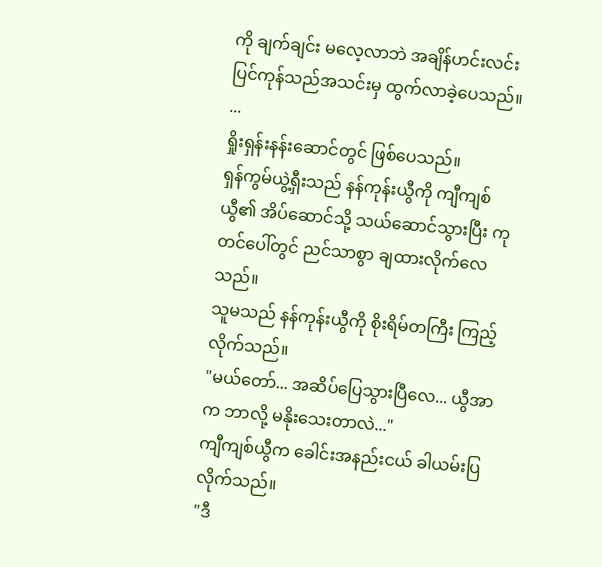ကို ချက်ချင်း မလေ့လာဘဲ အချိန်ဟင်းလင်းပြင်ကုန်သည်အသင်းမှ ထွက်လာခဲ့ပေသည်။
...
ရှိုးရှန်းနန်းဆောင်တွင် ဖြစ်ပေသည်။
ရှန်ကွမ်ယွဲ့ရှီးသည် နန်ကုန်းယွီကို ကျီကျစ်ယွီ၏ အိပ်ဆောင်သို့ သယ်ဆောင်သွားပြီး ကုတင်ပေါ်တွင် ညင်သာစွာ ချထားလိုက်လေသည်။
သူမသည် နန်ကုန်းယွီကို စိုးရိမ်တကြီး ကြည့်လိုက်သည်။
"မယ်တော်... အဆိပ်ပြေသွားပြီလေ... ယွီအာက ဘာလို့ မနိုးသေးတာလဲ..."
ကျီကျစ်ယွီက ခေါင်းအနည်းငယ် ခါယမ်းပြလိုက်သည်။
"ဒီ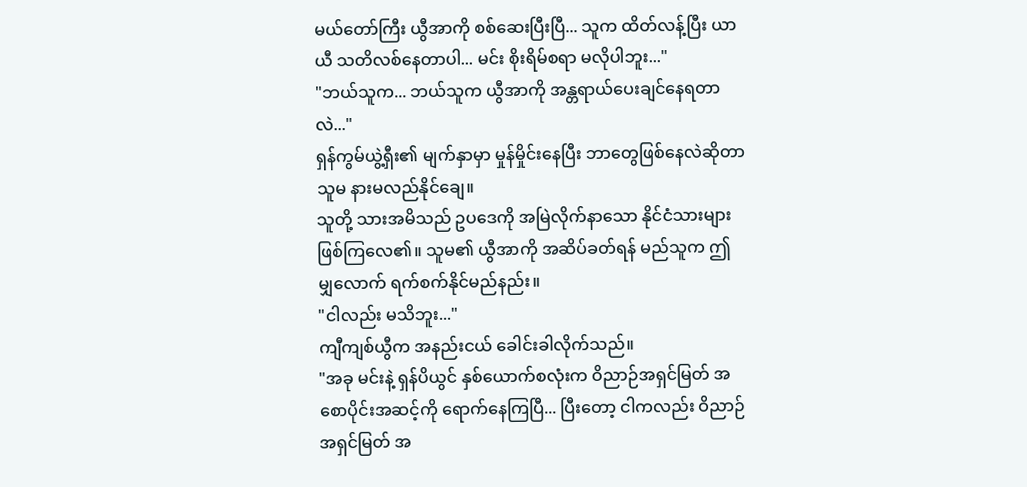မယ်တော်ကြီး ယွီအာကို စစ်ဆေးပြီးပြီ... သူက ထိတ်လန့်ပြီး ယာယီ သတိလစ်နေတာပါ... မင်း စိုးရိမ်စရာ မလိုပါဘူး..."
"ဘယ်သူက... ဘယ်သူက ယွီအာကို အန္တရာယ်ပေးချင်နေရတာလဲ..."
ရှန်ကွမ်ယွဲ့ရှီး၏ မျက်နှာမှာ မှုန်မှိုင်းနေပြီး ဘာတွေဖြစ်နေလဲဆိုတာ သူမ နားမလည်နိုင်ချေ။
သူတို့ သားအမိသည် ဥပဒေကို အမြဲလိုက်နာသော နိုင်ငံသားများ ဖြစ်ကြလေ၏။ သူမ၏ ယွီအာကို အဆိပ်ခတ်ရန် မည်သူက ဤမျှလောက် ရက်စက်နိုင်မည်နည်း။
"ငါလည်း မသိဘူး..."
ကျီကျစ်ယွီက အနည်းငယ် ခေါင်းခါလိုက်သည်။
"အခု မင်းနဲ့ ရှန်ပိယွင် နှစ်ယောက်စလုံးက ဝိညာဉ်အရှင်မြတ် အစောပိုင်းအဆင့်ကို ရောက်နေကြပြီ... ပြီးတော့ ငါကလည်း ဝိညာဉ်အရှင်မြတ် အ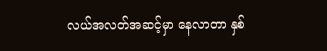လယ်အလတ်အဆင့်မှာ နေလာတာ နှစ်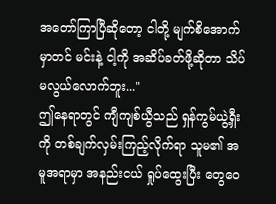အတော်ကြာပြီဆိုတော့ ငါတို့ မျက်စိအောက်မှာတင် မင်းနဲ့ ငါ့ကို အဆိပ်ခတ်ဖို့ဆိုတာ သိပ်မလွယ်လောက်ဘူး..."
ဤနေရာတွင် ကျီကျစ်ယွီသည် ရှန်ကွမ်ယွဲ့ရှီးကို တစ်ချက်လှမ်းကြည့်လိုက်ရာ သူမ၏ အမူအရာမှာ အနည်းငယ် ရှုပ်ထွေးပြီး တွေဝေ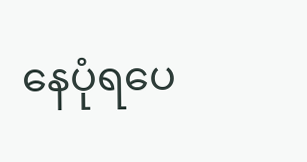နေပုံရပေ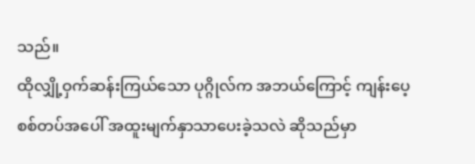သည်။
ထိုလျှို့ဝှက်ဆန်းကြယ်သော ပုဂ္ဂိုလ်က အဘယ်ကြောင့် ကျန်းပေ့စစ်တပ်အပေါ် အထူးမျက်နှာသာပေးခဲ့သလဲ ဆိုသည်မှာ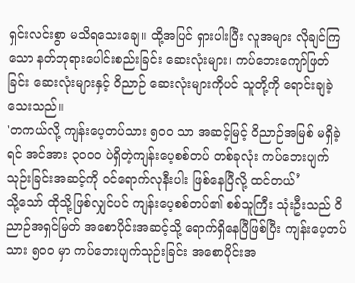ရှင်းလင်းစွာ မသိရသေးချေ။ ထို့အပြင် ရှားပါးပြီး လူအများ လိုချင်ကြသော နတ်ဘုရားပေါင်းစည်းခြင်း ဆေးလုံးများ၊ ကပ်ဘေးကျော်ဖြတ်ခြင်း ဆေးလုံးများနှင့် ဝိညာဉ် ဆေးလုံးများကိုပင် သူတို့ကို ရောင်းချခဲ့သေးသည်။
'တကယ်လို့ ကျန်းပေ့တပ်သား ၅၀၀ သာ အဆင့်မြင့် ဝိညာဉ်အမြစ် မရှိခဲ့ရင် အင်အား ၃၀၀၀ ပဲရှိတဲ့ကျန်းပေ့စစ်တပ် တစ်ခုလုံး ကပ်ဘေးပျက်သုဉ်းခြင်းအဆင့်ကို ဝင်ရောက်လုနီးပါး ဖြစ်နေပြီလို့ ထင်တယ်’
သို့သော် ထိုသို့ဖြစ်လျှင်ပင် ကျန်းပေ့စစ်တပ်၏ စစ်သူကြီး သုံးဦးသည် ဝိညာဉ်အရှင်မြတ် အစောပိုင်းအဆင့်သို့ ရောက်ရှိနေပြီဖြစ်ပြီး ကျန်းပေ့တပ်သား ၅၀၀ မှာ ကပ်ဘေးပျက်သုဉ်းခြင်း အစောပိုင်းအ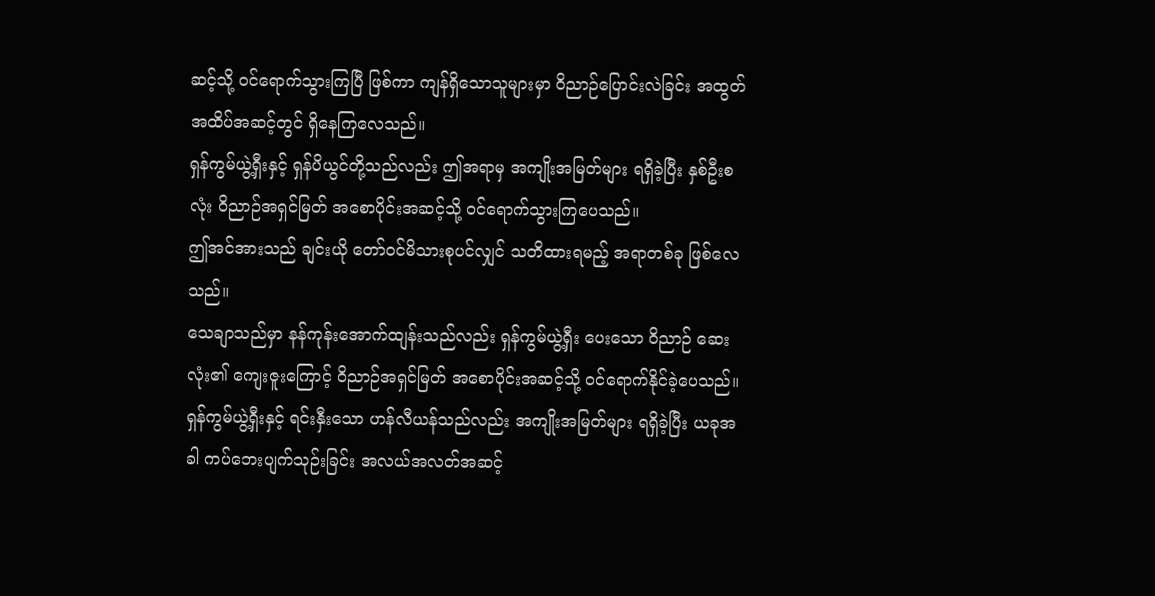ဆင့်သို့ ဝင်ရောက်သွားကြပြီ ဖြစ်ကာ ကျန်ရှိသောသူများမှာ ဝိညာဉ်ပြောင်းလဲခြင်း အထွတ်အထိပ်အဆင့်တွင် ရှိနေကြလေသည်။
ရှန်ကွမ်ယွဲ့ရှီးနှင့် ရှန်ပိယွင်တို့သည်လည်း ဤအရာမှ အကျိုးအမြတ်များ ရရှိခဲ့ပြီး နှစ်ဦးစလုံး ဝိညာဉ်အရှင်မြတ် အစောပိုင်းအဆင့်သို့ ဝင်ရောက်သွားကြပေသည်။
ဤအင်အားသည် ချင်းယို တော်ဝင်မိသားစုပင်လျှင် သတိထားရမည့် အရာတစ်ခု ဖြစ်လေသည်။
သေချာသည်မှာ နန်ကုန်းအောက်ထျန်းသည်လည်း ရှန်ကွမ်ယွဲ့ရှီး ပေးသော ဝိညာဉ် ဆေးလုံး၏ ကျေးဇူးကြောင့် ဝိညာဉ်အရှင်မြတ် အစောပိုင်းအဆင့်သို့ ဝင်ရောက်နိုင်ခဲ့ပေသည်။
ရှန်ကွမ်ယွဲ့ရှီးနှင့် ရင်းနှီးသော ဟန်လီယန်သည်လည်း အကျိုးအမြတ်များ ရရှိခဲ့ပြီး ယခုအခါ ကပ်ဘေးပျက်သုဉ်းခြင်း အလယ်အလတ်အဆင့်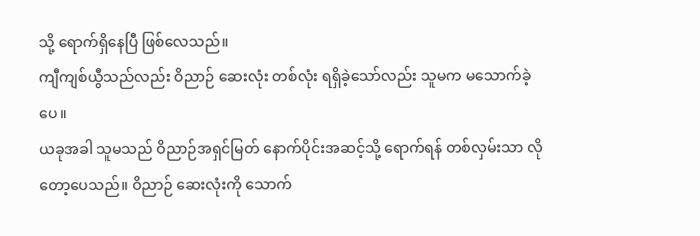သို့ ရောက်ရှိနေပြီ ဖြစ်လေသည်။
ကျီကျစ်ယွီသည်လည်း ဝိညာဉ် ဆေးလုံး တစ်လုံး ရရှိခဲ့သော်လည်း သူမက မသောက်ခဲ့ပေ။
ယခုအခါ သူမသည် ဝိညာဉ်အရှင်မြတ် နောက်ပိုင်းအဆင့်သို့ ရောက်ရန် တစ်လှမ်းသာ လိုတော့ပေသည်။ ဝိညာဉ် ဆေးလုံးကို သောက်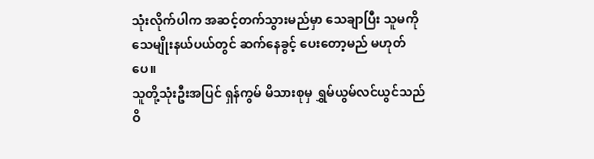သုံးလိုက်ပါက အဆင့်တက်သွားမည်မှာ သေချာပြီး သူမကို သေမျိုးနယ်ပယ်တွင် ဆက်နေခွင့် ပေးတော့မည် မဟုတ်ပေ။
သူတို့သုံးဦးအပြင် ရှန်ကွမ် မိသားစုမှ ရွှမ်ယွမ်လင်ယွင်သည် ဝိ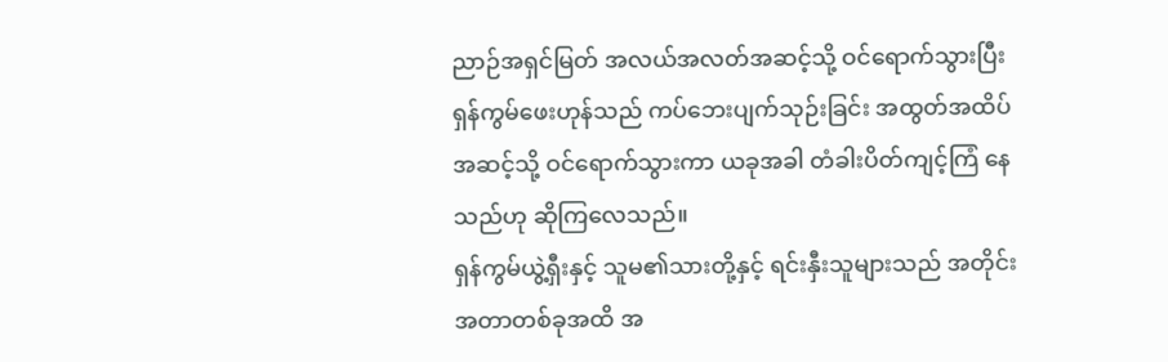ညာဉ်အရှင်မြတ် အလယ်အလတ်အဆင့်သို့ ဝင်ရောက်သွားပြီး ရှန်ကွမ်ဖေးဟုန်သည် ကပ်ဘေးပျက်သုဉ်းခြင်း အထွတ်အထိပ်အဆင့်သို့ ဝင်ရောက်သွားကာ ယခုအခါ တံခါးပိတ်ကျင့်ကြံ နေသည်ဟု ဆိုကြလေသည်။
ရှန်ကွမ်ယွဲ့ရှီးနှင့် သူမ၏သားတို့နှင့် ရင်းနှီးသူများသည် အတိုင်းအတာတစ်ခုအထိ အ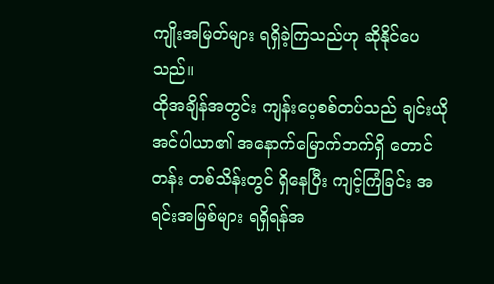ကျိုးအမြတ်များ ရရှိခဲ့ကြသည်ဟု ဆိုနိုင်ပေသည်။
ထိုအချိန်အတွင်း ကျန်းပေ့စစ်တပ်သည် ချင်းယိုအင်ပါယာ၏ အနောက်မြောက်ဘက်ရှိ တောင်တန်း တစ်သိန်းတွင် ရှိနေပြီး ကျင့်ကြံခြင်း အရင်းအမြစ်များ ရရှိရန်အ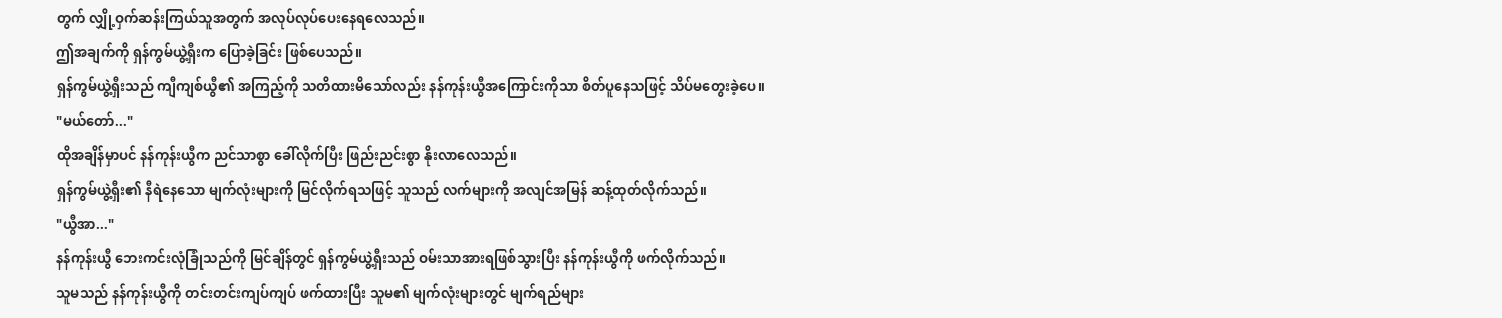တွက် လျှို့ဝှက်ဆန်းကြယ်သူအတွက် အလုပ်လုပ်ပေးနေရလေသည်။
ဤအချက်ကို ရှန်ကွမ်ယွဲ့ရှီးက ပြောခဲ့ခြင်း ဖြစ်ပေသည်။
ရှန်ကွမ်ယွဲ့ရှီးသည် ကျီကျစ်ယွီ၏ အကြည့်ကို သတိထားမိသော်လည်း နန်ကုန်းယွီအကြောင်းကိုသာ စိတ်ပူနေသဖြင့် သိပ်မတွေးခဲ့ပေ။
"မယ်တော်..."
ထိုအချိန်မှာပင် နန်ကုန်းယွီက ညင်သာစွာ ခေါ်လိုက်ပြီး ဖြည်းညင်းစွာ နိုးလာလေသည်။
ရှန်ကွမ်ယွဲ့ရှီး၏ နီရဲနေသော မျက်လုံးများကို မြင်လိုက်ရသဖြင့် သူသည် လက်များကို အလျင်အမြန် ဆန့်ထုတ်လိုက်သည်။
"ယွီအာ..."
နန်ကုန်းယွီ ဘေးကင်းလုံခြုံသည်ကို မြင်ချိန်တွင် ရှန်ကွမ်ယွဲ့ရှီးသည် ဝမ်းသာအားရဖြစ်သွားပြီး နန်ကုန်းယွီကို ဖက်လိုက်သည်။
သူမသည် နန်ကုန်းယွီကို တင်းတင်းကျပ်ကျပ် ဖက်ထားပြီး သူမ၏ မျက်လုံးများတွင် မျက်ရည်များ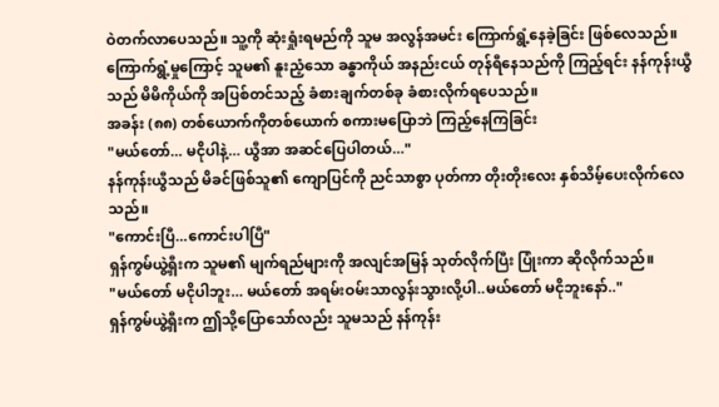ဝဲတက်လာပေသည်။ သူ့ကို ဆုံးရှုံးရမည်ကို သူမ အလွန်အမင်း ကြောက်ရွံ့နေခဲ့ခြင်း ဖြစ်လေသည်။
ကြောက်ရွံ့မှုကြောင့် သူမ၏ နူးညံ့သော ခန္ဓာကိုယ် အနည်းငယ် တုန်ရီနေသည်ကို ကြည့်ရင်း နန်ကုန်းယွီသည် မိမိကိုယ်ကို အပြစ်တင်သည့် ခံစားချက်တစ်ခု ခံစားလိုက်ရပေသည်။
အခန်း (၈၈) တစ်ယောက်ကိုတစ်ယောက် စကားမပြောဘဲ ကြည့်နေကြခြင်း
"မယ်တော်... မငိုပါနဲ့... ယွီအာ အဆင်ပြေပါတယ်..."
နန်ကုန်းယွီသည် မိခင်ဖြစ်သူ၏ ကျောပြင်ကို ညင်သာစွာ ပုတ်ကာ တိုးတိုးလေး နှစ်သိမ့်ပေးလိုက်လေသည်။
"ကောင်းပြီ...ကောင်းပါပြီ"
ရှန်ကွမ်ယွဲ့ရှီးက သူမ၏ မျက်ရည်များကို အလျင်အမြန် သုတ်လိုက်ပြီး ပြုံးကာ ဆိုလိုက်သည်။
"မယ်တော် မငိုပါဘူး... မယ်တော် အရမ်းဝမ်းသာလွန်းသွားလို့ပါ..မယ်တော် မငိုဘူးနော်.."
ရှန်ကွမ်ယွဲ့ရှီးက ဤသို့ပြောသော်လည်း သူမသည် နန်ကုန်း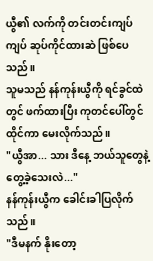ယွီ၏ လက်ကို တင်းတင်းကျပ်ကျပ် ဆုပ်ကိုင်ထားဆဲ ဖြစ်ပေသည်။
သူမသည် နန်ကုန်းယွီကို ရင်ခွင်ထဲတွင် ဖက်ထားပြီး ကုတင်ပေါ်တွင် ထိုင်ကာ မေးလိုက်သည်။
"ယွီအာ... သား ဒီနေ့ ဘယ်သူတွေနဲ့ တွေ့ခဲ့သေးလဲ..."
နန်ကုန်းယွီက ခေါင်းခါပြလိုက်သည်။
"ဒီမနက် နိုးတော့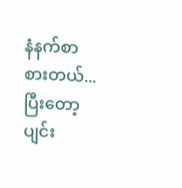နံနက်စာစားတယ်... ပြီးတော့ ပျင်း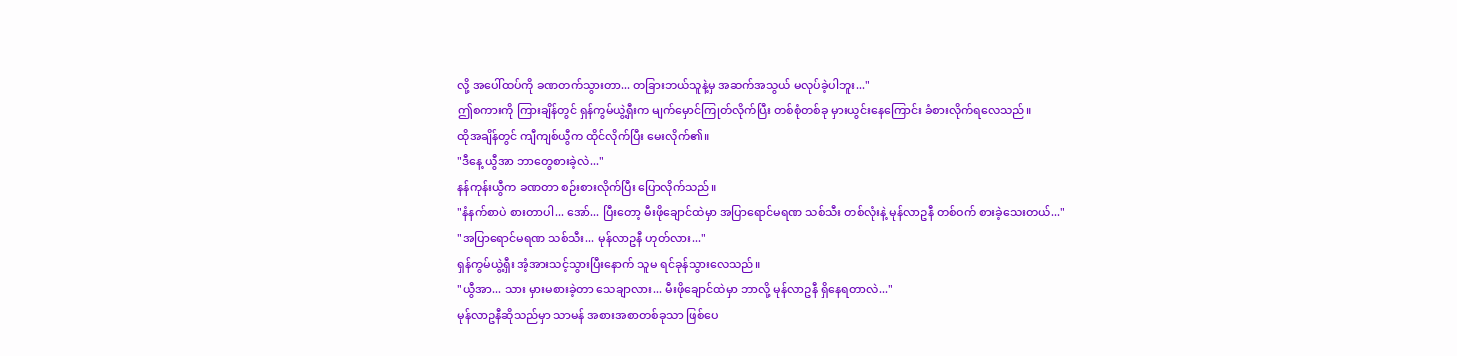လို့ အပေါ်ထပ်ကို ခဏတက်သွားတာ... တခြားဘယ်သူနဲ့မှ အဆက်အသွယ် မလုပ်ခဲ့ပါဘူး..."
ဤစကားကို ကြားချိန်တွင် ရှန်ကွမ်ယွဲ့ရှီးက မျက်မှောင်ကြုတ်လိုက်ပြီး တစ်စုံတစ်ခု မှားယွင်းနေကြောင်း ခံစားလိုက်ရလေသည်။
ထိုအချိန်တွင် ကျီကျစ်ယွီက ထိုင်လိုက်ပြီး မေးလိုက်၏။
"ဒီနေ့ ယွီအာ ဘာတွေစားခဲ့လဲ..."
နန်ကုန်းယွီက ခဏတာ စဉ်းစားလိုက်ပြီး ပြောလိုက်သည်။
"နံနက်စာပဲ စားတာပါ... အော်... ပြီးတော့ မီးဖိုချောင်ထဲမှာ အပြာရောင်မရဏ သစ်သီး တစ်လုံးနဲ့ မုန်လာဥနီ တစ်ဝက် စားခဲ့သေးတယ်..."
"အပြာရောင်မရဏ သစ်သီး... မုန်လာဥနီ ဟုတ်လား..."
ရှန်ကွမ်ယွဲ့ရှီး အံ့အားသင့်သွားပြီးနောက် သူမ ရင်ခုန်သွားလေသည်။
"ယွီအာ... သား မှားမစားခဲ့တာ သေချာလား... မီးဖိုချောင်ထဲမှာ ဘာလို့ မုန်လာဥနီ ရှိနေရတာလဲ..."
မုန်လာဥနီဆိုသည်မှာ သာမန် အစားအစာတစ်ခုသာ ဖြစ်ပေ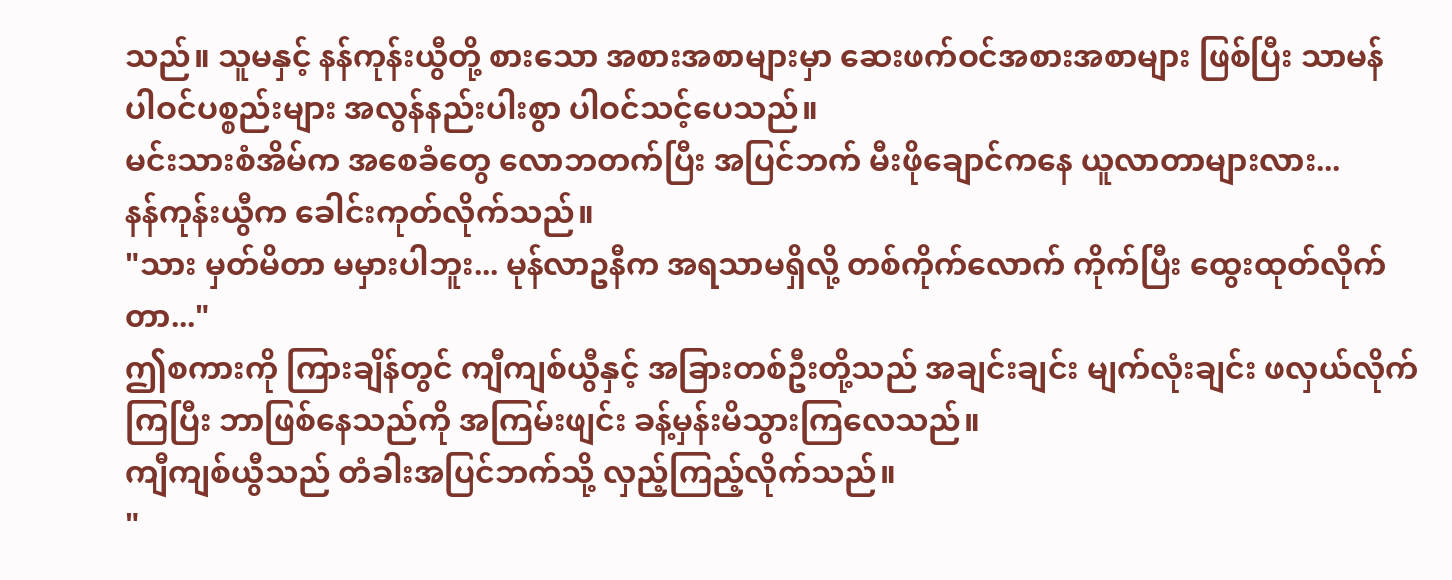သည်။ သူမနှင့် နန်ကုန်းယွီတို့ စားသော အစားအစာများမှာ ဆေးဖက်ဝင်အစားအစာများ ဖြစ်ပြီး သာမန် ပါဝင်ပစ္စည်းများ အလွန်နည်းပါးစွာ ပါဝင်သင့်ပေသည်။
မင်းသားစံအိမ်က အစေခံတွေ လောဘတက်ပြီး အပြင်ဘက် မီးဖိုချောင်ကနေ ယူလာတာများလား...
နန်ကုန်းယွီက ခေါင်းကုတ်လိုက်သည်။
"သား မှတ်မိတာ မမှားပါဘူး... မုန်လာဥနီက အရသာမရှိလို့ တစ်ကိုက်လောက် ကိုက်ပြီး ထွေးထုတ်လိုက်တာ..."
ဤစကားကို ကြားချိန်တွင် ကျီကျစ်ယွီနှင့် အခြားတစ်ဦးတို့သည် အချင်းချင်း မျက်လုံးချင်း ဖလှယ်လိုက်ကြပြီး ဘာဖြစ်နေသည်ကို အကြမ်းဖျင်း ခန့်မှန်းမိသွားကြလေသည်။
ကျီကျစ်ယွီသည် တံခါးအပြင်ဘက်သို့ လှည့်ကြည့်လိုက်သည်။
"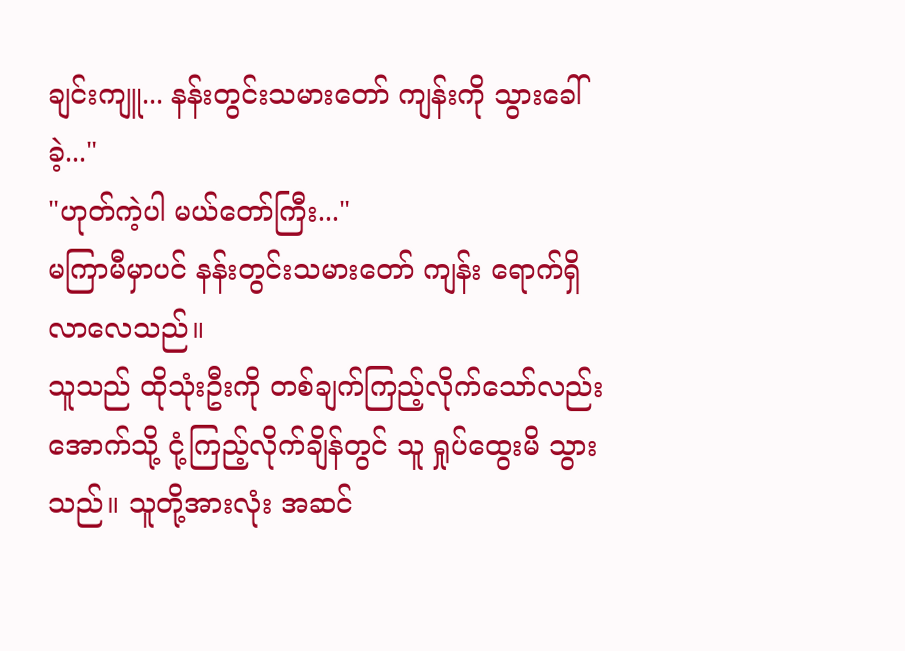ချင်းကျူ... နန်းတွင်းသမားတော် ကျန်းကို သွားခေါ်ခဲ့..."
"ဟုတ်ကဲ့ပါ မယ်တော်ကြီး..."
မကြာမီမှာပင် နန်းတွင်းသမားတော် ကျန်း ရောက်ရှိလာလေသည်။
သူသည် ထိုသုံးဦးကို တစ်ချက်ကြည့်လိုက်သော်လည်း အောက်သို့ ငုံ့ကြည့်လိုက်ချိန်တွင် သူ ရှုပ်ထွေးမိ သွားသည်။ သူတို့အားလုံး အဆင်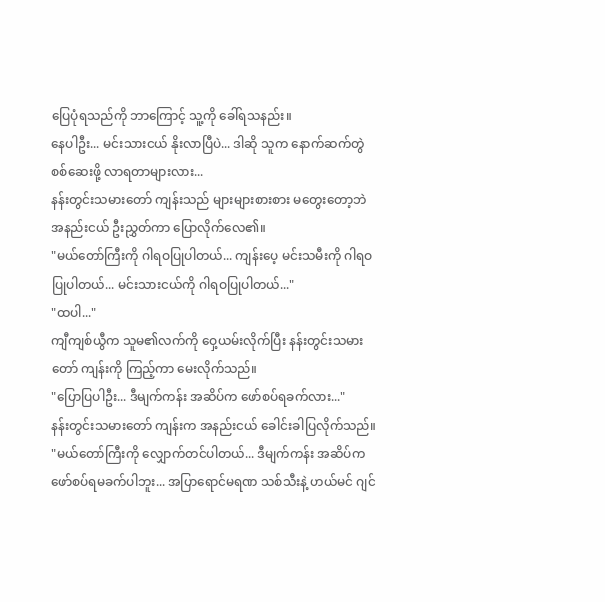ပြေပုံရသည်ကို ဘာကြောင့် သူ့ကို ခေါ်ရသနည်း။
နေပါဦး... မင်းသားငယ် နိုးလာပြီပဲ... ဒါဆို သူက နောက်ဆက်တွဲ စစ်ဆေးဖို့ လာရတာများလား...
နန်းတွင်းသမားတော် ကျန်းသည် များများစားစား မတွေးတော့ဘဲ အနည်းငယ် ဦးညွှတ်ကာ ပြောလိုက်လေ၏။
"မယ်တော်ကြီးကို ဂါရဝပြုပါတယ်... ကျန်းပေ့ မင်းသမီးကို ဂါရဝပြုပါတယ်... မင်းသားငယ်ကို ဂါရဝပြုပါတယ်..."
"ထပါ..."
ကျီကျစ်ယွီက သူမ၏လက်ကို ဝှေ့ယမ်းလိုက်ပြီး နန်းတွင်းသမားတော် ကျန်းကို ကြည့်ကာ မေးလိုက်သည်။
"ပြောပြပါဦး... ဒီမျက်ကန်း အဆိပ်က ဖော်စပ်ရခက်လား..."
နန်းတွင်းသမားတော် ကျန်းက အနည်းငယ် ခေါင်းခါပြလိုက်သည်။
"မယ်တော်ကြီးကို လျှောက်တင်ပါတယ်... ဒီမျက်ကန်း အဆိပ်က ဖော်စပ်ရမခက်ပါဘူး... အပြာရောင်မရဏ သစ်သီးနဲ့ ဟယ်မင် ဂျင်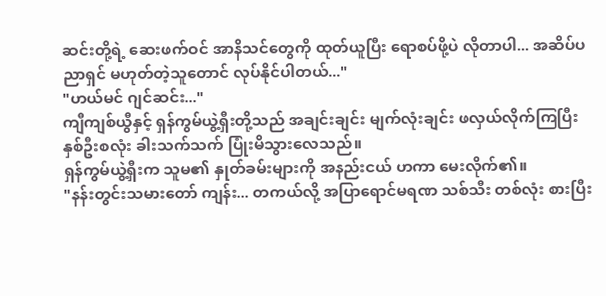ဆင်းတို့ရဲ့ ဆေးဖက်ဝင် အာနိသင်တွေကို ထုတ်ယူပြီး ရောစပ်ဖို့ပဲ လိုတာပါ... အဆိပ်ပညာရှင် မဟုတ်တဲ့သူတောင် လုပ်နိုင်ပါတယ်..."
"ဟယ်မင် ဂျင်ဆင်း..."
ကျီကျစ်ယွီနှင့် ရှန်ကွမ်ယွဲ့ရှီးတို့သည် အချင်းချင်း မျက်လုံးချင်း ဖလှယ်လိုက်ကြပြီး နှစ်ဦးစလုံး ခါးသက်သက် ပြုံးမိသွားလေသည်။
ရှန်ကွမ်ယွဲ့ရှီးက သူမ၏ နှုတ်ခမ်းများကို အနည်းငယ် ဟကာ မေးလိုက်၏။
"နန်းတွင်းသမားတော် ကျန်း... တကယ်လို့ အပြာရောင်မရဏ သစ်သီး တစ်လုံး စားပြီး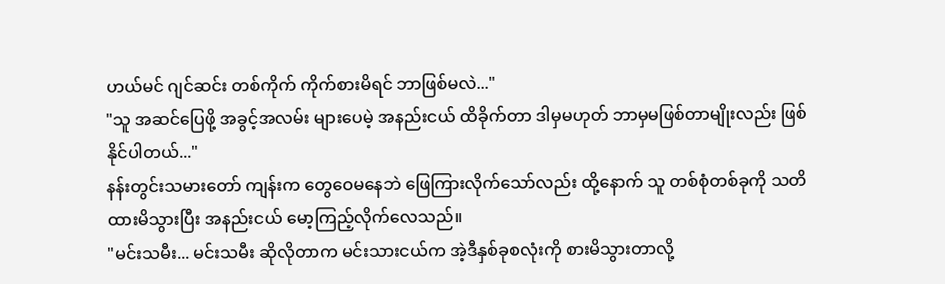ဟယ်မင် ဂျင်ဆင်း တစ်ကိုက် ကိုက်စားမိရင် ဘာဖြစ်မလဲ..."
"သူ အဆင်ပြေဖို့ အခွင့်အလမ်း များပေမဲ့ အနည်းငယ် ထိခိုက်တာ ဒါမှမဟုတ် ဘာမှမဖြစ်တာမျိုးလည်း ဖြစ်နိုင်ပါတယ်..."
နန်းတွင်းသမားတော် ကျန်းက တွေဝေမနေဘဲ ဖြေကြားလိုက်သော်လည်း ထို့နောက် သူ တစ်စုံတစ်ခုကို သတိထားမိသွားပြီး အနည်းငယ် မော့ကြည့်လိုက်လေသည်။
"မင်းသမီး... မင်းသမီး ဆိုလိုတာက မင်းသားငယ်က အဲ့ဒီနှစ်ခုစလုံးကို စားမိသွားတာလို့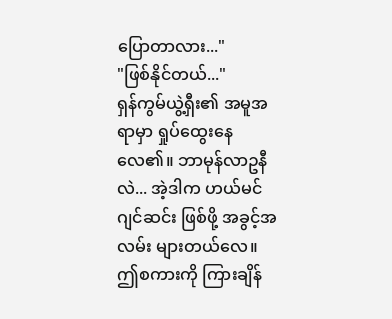ပြောတာလား..."
"ဖြစ်နိုင်တယ်..."
ရှန်ကွမ်ယွဲ့ရှီး၏ အမူအရာမှာ ရှုပ်ထွေးနေလေ၏။ ဘာမုန်လာဥနီလဲ... အဲ့ဒါက ဟယ်မင် ဂျင်ဆင်း ဖြစ်ဖို့ အခွင့်အလမ်း များတယ်လေ။
ဤစကားကို ကြားချိန်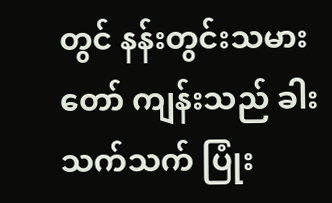တွင် နန်းတွင်းသမားတော် ကျန်းသည် ခါးသက်သက် ပြုံး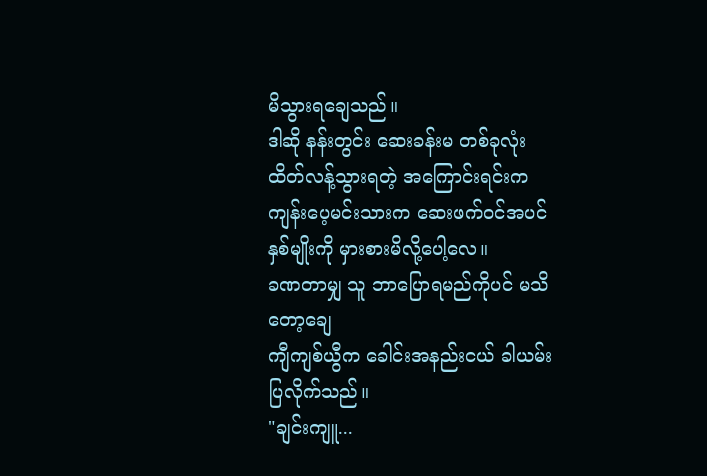မိသွားရချေသည်။
ဒါဆို နန်းတွင်း ဆေးခန်းမ တစ်ခုလုံး ထိတ်လန့်သွားရတဲ့ အကြောင်းရင်းက ကျန်းပေ့မင်းသားက ဆေးဖက်ဝင်အပင် နှစ်မျိုးကို မှားစားမိလို့ပေါ့လေ။
ခဏတာမျှ သူ ဘာပြောရမည်ကိုပင် မသိတော့ချေ
ကျီကျစ်ယွီက ခေါင်းအနည်းငယ် ခါယမ်းပြလိုက်သည်။
"ချင်းကျူ...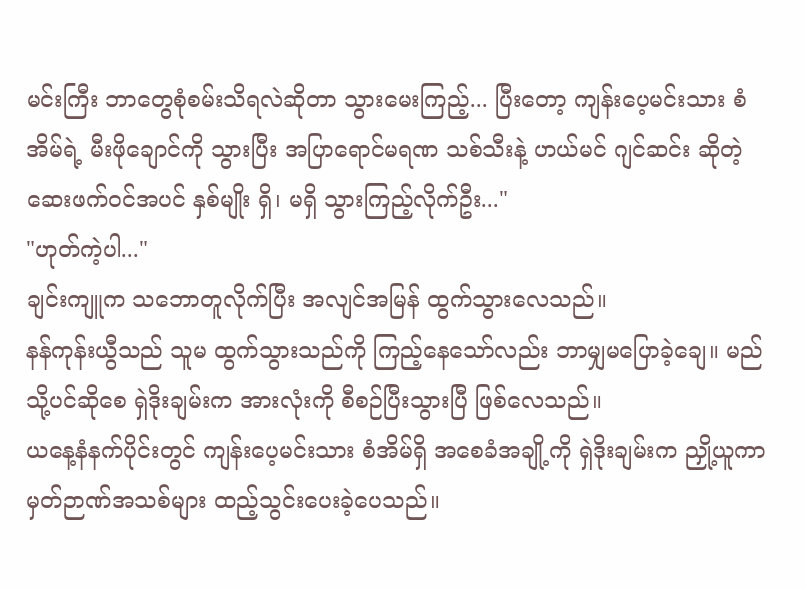မင်းကြီး ဘာတွေစုံစမ်းသိရလဲဆိုတာ သွားမေးကြည့်... ပြီးတော့ ကျန်းပေ့မင်းသား စံအိမ်ရဲ့ မီးဖိုချောင်ကို သွားပြီး အပြာရောင်မရဏ သစ်သီးနဲ့ ဟယ်မင် ဂျင်ဆင်း ဆိုတဲ့ ဆေးဖက်ဝင်အပင် နှစ်မျိုး ရှိ၊ မရှိ သွားကြည့်လိုက်ဦး..."
"ဟုတ်ကဲ့ပါ..."
ချင်းကျူက သဘောတူလိုက်ပြီး အလျင်အမြန် ထွက်သွားလေသည်။
နန်ကုန်းယွီသည် သူမ ထွက်သွားသည်ကို ကြည့်နေသော်လည်း ဘာမျှမပြောခဲ့ချေ။ မည်သို့ပင်ဆိုစေ ရှဲဒိုးချမ်းက အားလုံးကို စီစဉ်ပြီးသွားပြီ ဖြစ်လေသည်။
ယနေ့နံနက်ပိုင်းတွင် ကျန်းပေ့မင်းသား စံအိမ်ရှိ အစေခံအချို့ကို ရှဲဒိုးချမ်းက ညှို့ယူကာ မှတ်ဉာဏ်အသစ်များ ထည့်သွင်းပေးခဲ့ပေသည်။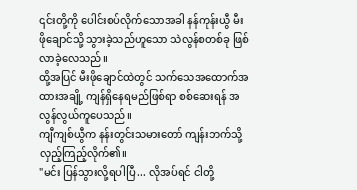၎င်းတို့ကို ပေါင်းစပ်လိုက်သောအခါ နန်ကုန်းယွီ မီးဖိုချောင်သို့ သွားခဲ့သည်ဟူသော သဲလွန်စတစ်ခု ဖြစ်လာခဲ့လေသည်။
ထို့အပြင် မီးဖိုချောင်ထဲတွင် သက်သေအထောက်အထားအချို့ ကျန်ရှိနေရမည်ဖြစ်ရာ စစ်ဆေးရန် အလွန်လွယ်ကူပေသည်။
ကျီကျစ်ယွီက နန်းတွင်းသမားတော် ကျန်းဘက်သို့ လှည့်ကြည့်လိုက်၏။
"မင်း ပြန်သွားလို့ရပါပြီ... လိုအပ်ရင် ငါတို့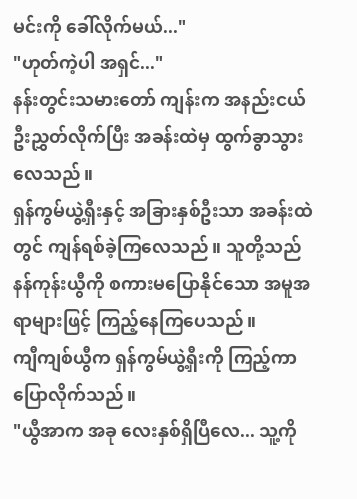မင်းကို ခေါ်လိုက်မယ်..."
"ဟုတ်ကဲ့ပါ အရှင်..."
နန်းတွင်းသမားတော် ကျန်းက အနည်းငယ် ဦးညွှတ်လိုက်ပြီး အခန်းထဲမှ ထွက်ခွာသွားလေသည်။
ရှန်ကွမ်ယွဲ့ရှီးနှင့် အခြားနှစ်ဦးသာ အခန်းထဲတွင် ကျန်ရစ်ခဲ့ကြလေသည်။ သူတို့သည် နန်ကုန်းယွီကို စကားမပြောနိုင်သော အမူအရာများဖြင့် ကြည့်နေကြပေသည်။
ကျီကျစ်ယွီက ရှန်ကွမ်ယွဲ့ရှီးကို ကြည့်ကာ ပြောလိုက်သည်။
"ယွီအာက အခု လေးနှစ်ရှိပြီလေ... သူ့ကို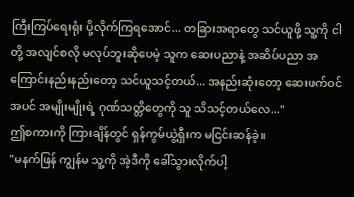ကြီးကြပ်ရေးရုံး ပို့လိုက်ကြရအောင်... တခြားအရာတွေ သင်ယူဖို့ သူ့ကို ငါတို့ အလျင်စလို မလုပ်ဘူးဆိုပေမဲ့ သူက ဆေးပညာနဲ့ အဆိပ်ပညာ အကြောင်းနည်းနည်းတော့ သင်ယူသင့်တယ်... အနည်းဆုံးတော့ ဆေးဖက်ဝင်အပင် အမျိုးမျိုးရဲ့ ဂုဏ်သတ္တိတွေကို သူ သိသင့်တယ်လေ..."
ဤစကားကို ကြားချိန်တွင် ရှန်ကွမ်ယွဲ့ရှီးက မငြင်းဆန်ခဲ့။
"မနက်ဖြန် ကျွန်မ သူ့ကို အဲ့ဒီကို ခေါ်သွားလိုက်ပါ့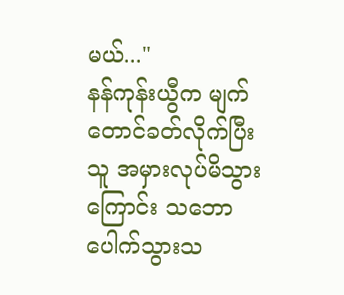မယ်..."
နန်ကုန်းယွီက မျက်တောင်ခတ်လိုက်ပြီး သူ အမှားလုပ်မိသွားကြောင်း သဘောပေါက်သွားသ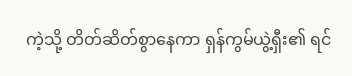ကဲ့သို့ တိတ်ဆိတ်စွာနေကာ ရှန်ကွမ်ယွဲ့ရှီး၏ ရင်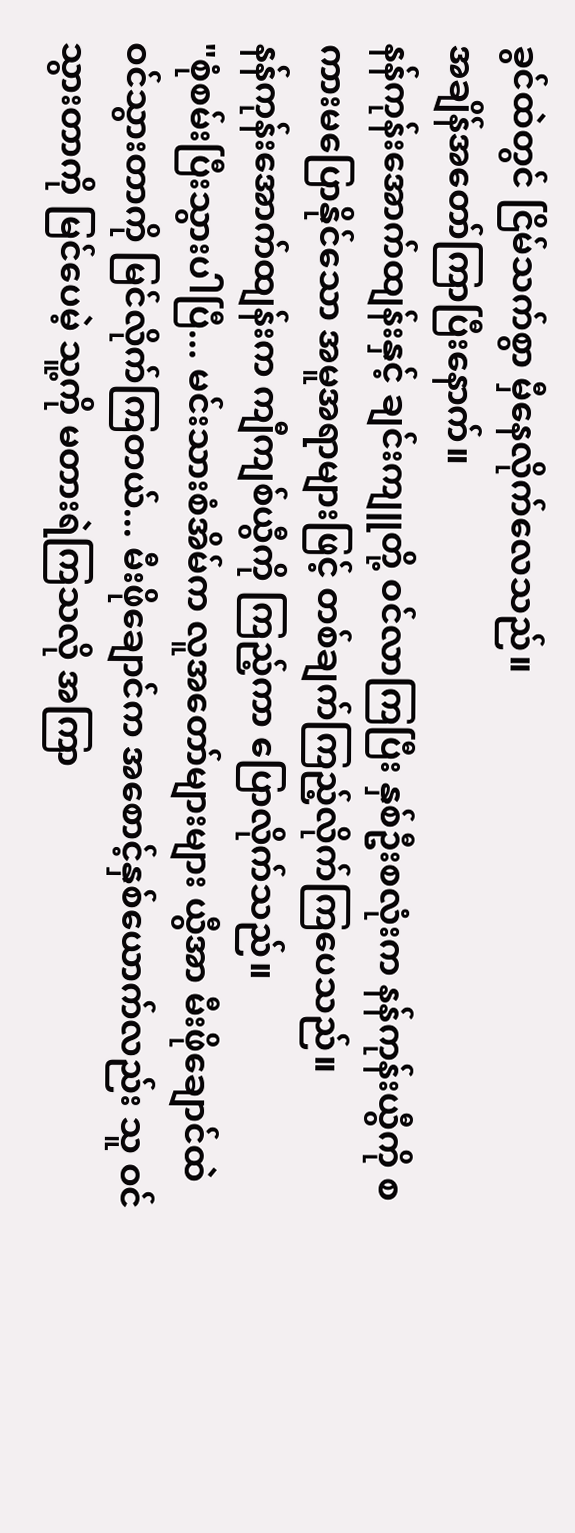ခွင်ထဲတွင် ငြိမ်သက်စွာ မှီနေလိုက်လေသည်။
အချိန်အတော်ကြာပြီးနောက်။
နန်ကုန်းအောက်ထျန်းနှင့် ချင်းကျူတို့ ဝင်လာကြပြီး နှစ်ဦးစလုံးက နန်ကုန်းယွီကို စကားမပြောနိုင်သော အမူအရာများဖြင့် တစ်ချက်ကြည့်လိုက်ကြပေသည်။
နန်ကုန်းအောက်ထျန်းက ကျီကျစ်ယွီကို ကြည့်ကာ ပြောလိုက်သည်။
"စုံစမ်းပြီးသွားပါပြီ... မင်းသားစံအိမ်က လူအတော်များများ ယွီအာ မီးဖိုချောင်ထဲ ဝင်သွားတာကို မြင်လိုက်ကြတယ်... မီးဖိုချောင်က အစောင့်နှစ်ယောက်လည်း သူ ဝင်သွားတာကို မြင်ပေမဲ့ သူ့ကို မတားရဲကြသလို အကြာ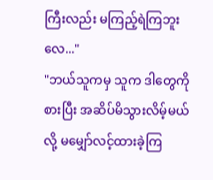ကြီးလည်း မကြည့်ရဲကြဘူးလေ..."
"ဘယ်သူကမှ သူက ဒါတွေကို စားပြီး အဆိပ်မိသွားလိမ့်မယ်လို့ မမျှော်လင့်ထားခဲ့ကြ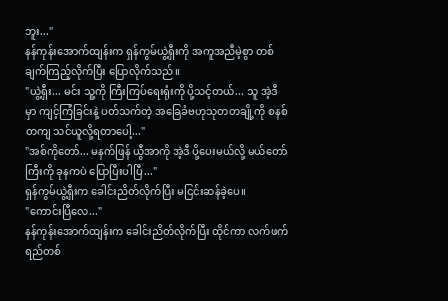ဘူး..."
နန်ကုန်းအောက်ထျန်းက ရှန်ကွမ်ယွဲ့ရှီးကို အကူအညီမဲ့စွာ တစ်ချက်ကြည့်လိုက်ပြီး ပြောလိုက်သည်။
"ယွဲ့ရှီး... မင်း သူ့ကို ကြီးကြပ်ရေးရုံးကို ပို့သင့်တယ်... သူ အဲ့ဒီမှာ ကျင့်ကြံခြင်းနဲ့ ပတ်သက်တဲ့ အခြေခံဗဟုသုတတချို့ကို စနစ်တကျ သင်ယူလို့ရတာပေါ့..."
"အစ်ကိုတော်... မနက်ဖြန် ယွီအာကို အဲ့ဒီ ပို့ပေးမယ်လို့ မယ်တော်ကြီးကို ခုနကပဲ ပြောပြီးပါပြီ..."
ရှန်ကွမ်ယွဲ့ရှီးက ခေါင်းညိတ်လိုက်ပြီး မငြင်းဆန်ခဲ့ပေ။
"ကောင်းပြီလေ..."
နန်ကုန်းအောက်ထျန်းက ခေါင်းညိတ်လိုက်ပြီး ထိုင်ကာ လက်ဖက်ရည်တစ်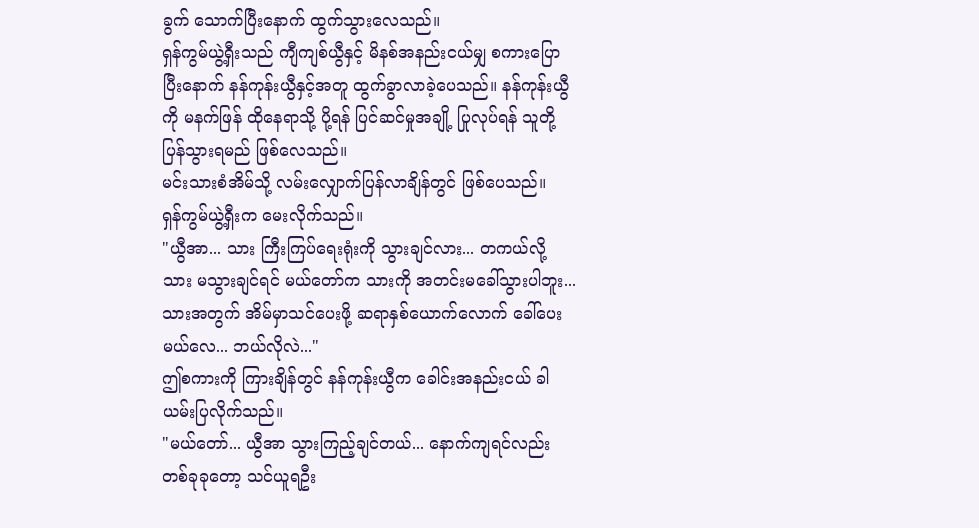ခွက် သောက်ပြီးနောက် ထွက်သွားလေသည်။
ရှန်ကွမ်ယွဲ့ရှီးသည် ကျီကျစ်ယွီနှင့် မိနစ်အနည်းငယ်မျှ စကားပြောပြီးနောက် နန်ကုန်းယွီနှင့်အတူ ထွက်ခွာလာခဲ့ပေသည်။ နန်ကုန်းယွီကို မနက်ဖြန် ထိုနေရာသို့ ပို့ရန် ပြင်ဆင်မှုအချို့ ပြုလုပ်ရန် သူတို့ ပြန်သွားရမည် ဖြစ်လေသည်။
မင်းသားစံအိမ်သို့ လမ်းလျှောက်ပြန်လာချိန်တွင် ဖြစ်ပေသည်။
ရှန်ကွမ်ယွဲ့ရှီးက မေးလိုက်သည်။
"ယွီအာ... သား ကြီးကြပ်ရေးရုံးကို သွားချင်လား... တကယ်လို့ သား မသွားချင်ရင် မယ်တော်က သားကို အတင်းမခေါ်သွားပါဘူး... သားအတွက် အိမ်မှာသင်ပေးဖို့ ဆရာနှစ်ယောက်လောက် ခေါ်ပေးမယ်လေ... ဘယ်လိုလဲ..."
ဤစကားကို ကြားချိန်တွင် နန်ကုန်းယွီက ခေါင်းအနည်းငယ် ခါယမ်းပြလိုက်သည်။
"မယ်တော်... ယွီအာ သွားကြည့်ချင်တယ်... နောက်ကျရင်လည်း တစ်ခုခုတော့ သင်ယူရဦး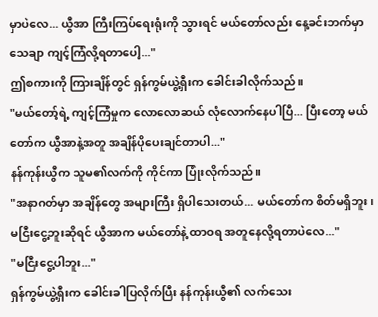မှာပဲလေ... ယွီအာ ကြီးကြပ်ရေးရုံးကို သွားရင် မယ်တော်လည်း နေ့ခင်းဘက်မှာ သေချာ ကျင့်ကြံလို့ရတာပေါ့..."
ဤစကားကို ကြားချိန်တွင် ရှန်ကွမ်ယွဲ့ရှီးက ခေါင်းခါလိုက်သည်။
"မယ်တော့်ရဲ့ ကျင့်ကြံမှုက လောလောဆယ် လုံလောက်နေပါပြီ... ပြီးတော့ မယ်တော်က ယွီအာနဲ့အတူ အချိန်ပိုပေးချင်တာပါ..."
နန်ကုန်းယွီက သူမ၏လက်ကို ကိုင်ကာ ပြုံးလိုက်သည်။
"အနာဂတ်မှာ အချိန်တွေ အများကြီး ရှိပါသေးတယ်... မယ်တော်က စိတ်မရှိဘူး၊ မငြီးငွေ့ဘူးဆိုရင် ယွီအာက မယ်တော်နဲ့ ထာဝရ အတူနေလို့ရတာပဲလေ..."
"မငြီးငွေ့ပါဘူး..."
ရှန်ကွမ်ယွဲ့ရှီးက ခေါင်းခါပြလိုက်ပြီး နန်ကုန်းယွီ၏ လက်သေး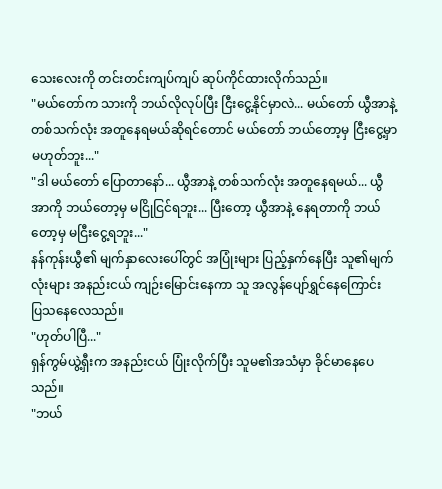သေးလေးကို တင်းတင်းကျပ်ကျပ် ဆုပ်ကိုင်ထားလိုက်သည်။
"မယ်တော်က သားကို ဘယ်လိုလုပ်ပြီး ငြီးငွေ့နိုင်မှာလဲ... မယ်တော် ယွီအာနဲ့ တစ်သက်လုံး အတူနေရမယ်ဆိုရင်တောင် မယ်တော် ဘယ်တော့မှ ငြီးငွေ့မှာ မဟုတ်ဘူး..."
"ဒါ မယ်တော် ပြောတာနော်... ယွီအာနဲ့ တစ်သက်လုံး အတူနေရမယ်... ယွီအာကို ဘယ်တော့မှ မငြိုငြင်ရဘူး... ပြီးတော့ ယွီအာနဲ့ နေရတာကို ဘယ်တော့မှ မငြီးငွေ့ရဘူး..."
နန်ကုန်းယွီ၏ မျက်နှာလေးပေါ်တွင် အပြုံးများ ပြည့်နှက်နေပြီး သူ၏မျက်လုံးများ အနည်းငယ် ကျဉ်းမြောင်းနေကာ သူ အလွန်ပျော်ရွှင်နေကြောင်း ပြသနေလေသည်။
"ဟုတ်ပါပြီ..."
ရှန်ကွမ်ယွဲ့ရှီးက အနည်းငယ် ပြုံးလိုက်ပြီး သူမ၏အသံမှာ ခိုင်မာနေပေသည်။
"ဘယ်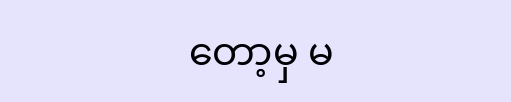တော့မှ မ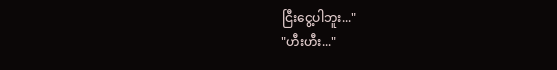ငြီးငွေ့ပါဘူး..."
"ဟီးဟီး..."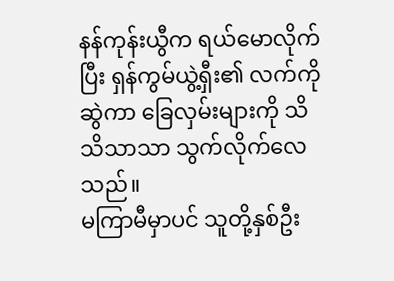နန်ကုန်းယွီက ရယ်မောလိုက်ပြီး ရှန်ကွမ်ယွဲ့ရှီး၏ လက်ကိုဆွဲကာ ခြေလှမ်းများကို သိသိသာသာ သွက်လိုက်လေသည်။
မကြာမီမှာပင် သူတို့နှစ်ဦး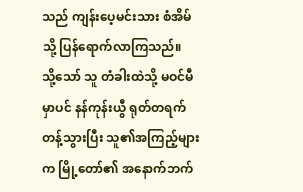သည် ကျန်းပေ့မင်းသား စံအိမ်သို့ ပြန်ရောက်လာကြသည်။
သို့သော် သူ တံခါးထဲသို့ မဝင်မီမှာပင် နန်ကုန်းယွီ ရုတ်တရက် တန့်သွားပြီး သူ၏အကြည့်များက မြို့တော်၏ အနောက်ဘက်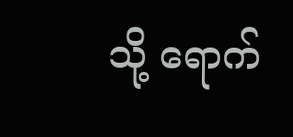သို့ ရောက်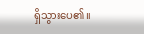ရှိသွားပေ၏။